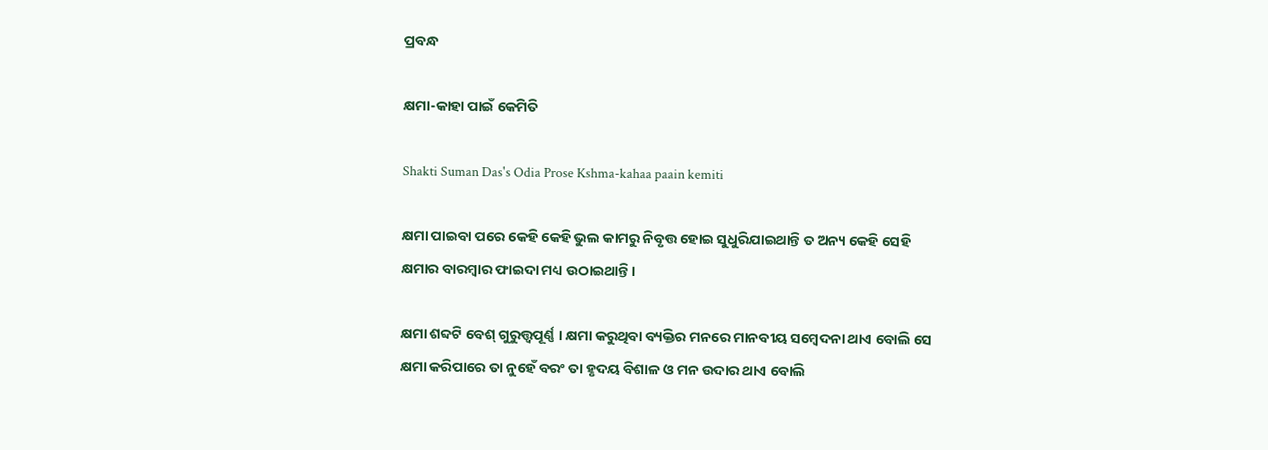ପ୍ରବନ୍ଧ

କ୍ଷମା-କାହା ପାଇଁ କେମିତି

Shakti Suman Das's Odia Prose Kshma-kahaa paain kemiti

କ୍ଷମା ପାଇବା ପରେ କେହି କେହି ଭୁଲ କାମରୁ ନିବୃତ୍ତ ହୋଇ ସୁଧୁରିଯାଇଥାନ୍ତି ତ ଅନ୍ୟ କେହି ସେହି କ୍ଷମାର ବାରମ୍ବାର ଫାଇଦା ମଧ୍ୟ ଉଠାଇଥାନ୍ତି ।

କ୍ଷମା ଶବ୍ଦଟି ବେଶ୍ ଗୁରୁତ୍ତ୍ୱପୂର୍ଣ୍ଣ । କ୍ଷମା କରୁଥିବା ବ୍ୟକ୍ତିର ମନରେ ମାନବୀୟ ସମ୍ବେଦନା ଥାଏ ବୋଲି ସେ କ୍ଷମା କରିପାରେ ତା ନୁହେଁ ବରଂ ତା ହୃଦୟ ବିଶାଳ ଓ ମନ ଉଦାର ଥାଏ ବୋଲି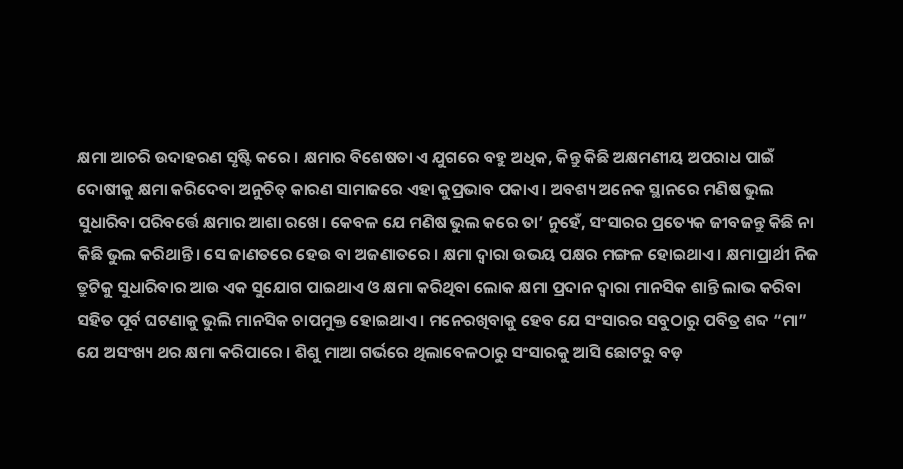କ୍ଷମା ଆଚରି ଉଦାହରଣ ସୃଷ୍ଟି କରେ । କ୍ଷମାର ବିଶେଷତା ଏ ଯୁଗରେ ବହୁ ଅଧିକ, କିନ୍ତୁ କିଛି ଅକ୍ଷମଣୀୟ ଅପରାଧ ପାଇଁ ଦୋଷୀକୁ କ୍ଷମା କରିଦେବା ଅନୁଚିତ୍ କାରଣ ସାମାଜରେ ଏହା କୁପ୍ରଭାବ ପକାଏ । ଅବଶ୍ୟ ଅନେକ ସ୍ଥାନରେ ମଣିଷ ଭୁଲ ସୁଧାରିବା ପରିବର୍ତ୍ତେ କ୍ଷମାର ଆଶା ରଖେ। କେବଳ ଯେ ମଣିଷ ଭୁଲ କରେ ତା’ ନୁହେଁ, ସଂସାରର ପ୍ରତ୍ୟେକ ଜୀବଜନ୍ତୁ କିଛି ନା କିଛି ଭୁଲ କରିଥାନ୍ତି। ସେ ଜାଣତରେ ହେଉ ବା ଅଜଣାତରେ । କ୍ଷମା ଦ୍ଵାରା ଉଭୟ ପକ୍ଷର ମଙ୍ଗଳ ହୋଇଥାଏ । କ୍ଷମାପ୍ରାର୍ଥୀ ନିଜ ତ୍ରୁଟିକୁ ସୁଧାରିବାର ଆଉ ଏକ ସୁଯୋଗ ପାଇଥାଏ ଓ କ୍ଷମା କରିଥିବା ଲୋକ କ୍ଷମା ପ୍ରଦାନ ଦ୍ଵାରା ମାନସିକ ଶାନ୍ତି ଲାଭ କରିବା ସହିତ ପୂର୍ବ ଘଟଣାକୁ ଭୁଲି ମାନସିକ ଚାପମୁକ୍ତ ହୋଇଥାଏ । ମନେରଖିବାକୁ ହେବ ଯେ ସଂସାରର ସବୁଠାରୁ ପବିତ୍ର ଶବ୍ଦ “ମା” ଯେ ଅସଂଖ୍ୟ ଥର କ୍ଷମା କରିପାରେ । ଶିଶୁ ମାଆ ଗର୍ଭରେ ଥିଲାବେଳଠାରୁ ସଂସାରକୁ ଆସି ଛୋଟରୁ ବଡ଼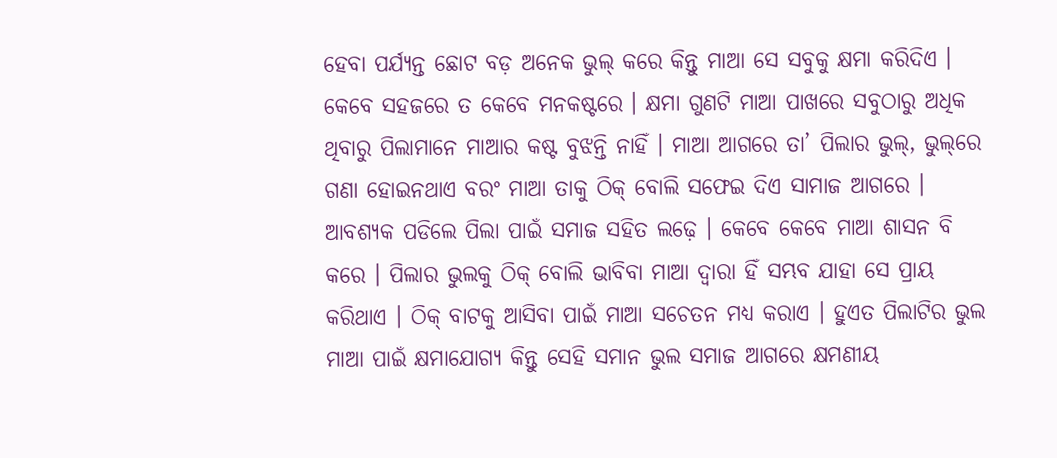ହେବା ପର୍ଯ୍ୟନ୍ତ ଛୋଟ ବଡ଼ ଅନେକ ଭୁଲ୍ କରେ କିନ୍ତୁ ମାଆ ସେ ସବୁକୁ କ୍ଷମା କରିଦିଏ । କେବେ ସହଜରେ ତ କେବେ ମନକଷ୍ଟରେ । କ୍ଷମା ଗୁଣଟି ମାଆ ପାଖରେ ସବୁଠାରୁ ଅଧିକ ଥିବାରୁ ପିଲାମାନେ ମାଆର କଷ୍ଟ ବୁଝନ୍ତି ନାହିଁ । ମାଆ ଆଗରେ ତା’ ପିଲାର ଭୁଲ୍‌, ଭୁଲ୍‌ରେ ଗଣା ହୋଇନଥାଏ ବରଂ ମାଆ ତାକୁ ଠିକ୍ ବୋଲି ସଫେଇ ଦିଏ ସାମାଜ ଆଗରେ । ଆବଶ୍ୟକ ପଡିଲେ ପିଲା ପାଇଁ ସମାଜ ସହିତ ଲଢ଼େ । କେବେ କେବେ ମାଆ ଶାସନ ବି କରେ । ପିଲାର ଭୁଲକୁ ଠିକ୍ ବୋଲି ଭାବିବା ମାଆ ଦ୍ଵାରା ହିଁ ସମ୍ଭବ ଯାହା ସେ ପ୍ରାୟ କରିଥାଏ । ଠିକ୍ ବାଟକୁ ଆସିବା ପାଇଁ ମାଆ ସଚେତନ ମଧ୍ୟ କରାଏ । ହୁଏତ ପିଲାଟିର ଭୁଲ ମାଆ ପାଇଁ କ୍ଷମାଯୋଗ୍ୟ କିନ୍ତୁ ସେହି ସମାନ ଭୁଲ ସମାଜ ଆଗରେ କ୍ଷମଣୀୟ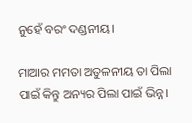ନୁହେଁ ବରଂ ଦଣ୍ଡନୀୟ।

ମାଆର ମମତା ଅତୁଳନୀୟ ତା ପିଲା ପାଇଁ କିନ୍ତୁ ଅନ୍ୟର ପିଲା ପାଇଁ ଭିନ୍ନ।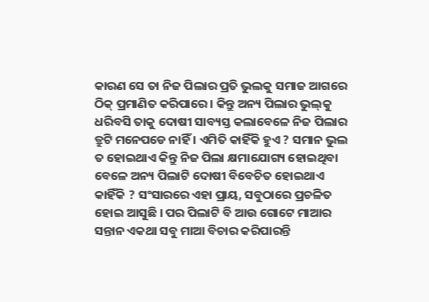କାରଣ ସେ ତା ନିଜ ପିଲାର ପ୍ରତି ଭୁଲକୁ ସମାଜ ଆଗରେ ଠିକ୍ ପ୍ରମାଣିତ କରିପାରେ । କିନ୍ତୁ ଅନ୍ୟ ପିଲାର ଭୁଲ୍‌କୁ ଧରିବସି ତାକୁ ଦୋଷୀ ସାବ୍ୟସ୍ତ କଲାବେଳେ ନିଜ ପିଲାର ତ୍ରୁଟି ମନେପଡେ ନାହିଁ । ଏମିତି କାହିଁକି ହୁଏ ? ସମାନ ଭୁଲ ତ ହୋଇଥାଏ କିନ୍ତୁ ନିଜ ପିଲା କ୍ଷମାଯୋଗ୍ୟ ହୋଇଥିବା ବେଳେ ଅନ୍ୟ ପିଲାଟି ଦୋଷୀ ବିବେଚିତ ହୋଇଥାଏ କାହିଁକି ? ସଂସାରରେ ଏହା ପ୍ରାୟ, ସବୁଠାରେ ପ୍ରଚଳିତ ହୋଇ ଆସୁଛି । ପର ପିଲାଟି ବି ଆଉ ଗୋଟେ ମାଆର ସନ୍ତାନ ଏକଥା ସବୁ ମାଆ ବିଚାର କରିପାରନ୍ତି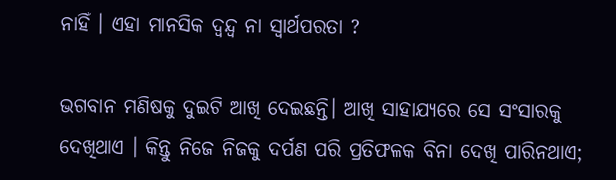ନାହିଁ । ଏହା ମାନସିକ ଦ୍ଵନ୍ଦ୍ଵ ନା ସ୍ୱାର୍ଥପରତା ?

ଭଗବାନ ମଣିଷକୁ ଦୁଇଟି ଆଖି ଦେଇଛନ୍ତି। ଆଖି ସାହାଯ୍ୟରେ ସେ ସଂସାରକୁ ଦେଖିଥାଏ । କିନ୍ତୁ ନିଜେ ନିଜକୁ ଦର୍ପଣ ପରି ପ୍ରତିଫଳକ ବିନା ଦେଖି ପାରିନଥାଏ;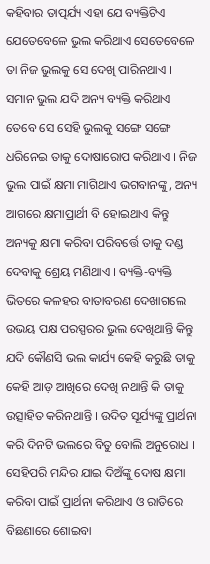କହିବାର ତାତ୍ପର୍ଯ୍ୟ ଏହା ଯେ ବ୍ୟକ୍ତିଟିଏ ଯେତେବେଳେ ଭୁଲ କରିଥାଏ ସେତେବେଳେ ତା ନିଜ ଭୁଲକୁ ସେ ଦେଖି ପାରିନଥାଏ । ସମାନ ଭୁଲ ଯଦି ଅନ୍ୟ ବ୍ୟକ୍ତି କରିଥାଏ ତେବେ ସେ ସେହି ଭୁଲକୁ ସଙ୍ଗେ ସଙ୍ଗେ ଧରିନେଇ ତାକୁ ଦୋଷାରୋପ କରିଥାଏ । ନିଜ ଭୁଲ ପାଇଁ କ୍ଷମା ମାଗିଥାଏ ଭଗବାନଙ୍କୁ, ଅନ୍ୟ ଆଗରେ କ୍ଷମାପ୍ରାର୍ଥୀ ବି ହୋଇଥାଏ କିନ୍ତୁ ଅନ୍ୟକୁ କ୍ଷମା କରିବା ପରିବର୍ତ୍ତେ ତାକୁ ଦଣ୍ଡ ଦେବାକୁ ଶ୍ରେୟ ମଣିଥାଏ । ବ୍ୟକ୍ତି-ବ୍ୟକ୍ତି ଭିତରେ କଳହର ବାତାବରଣ ଦେଖାଗଲେ ଉଭୟ ପକ୍ଷ ପରସ୍ପରର ଭୁଲ ଦେଖିଥାନ୍ତି କିନ୍ତୁ ଯଦି କୌଣସି ଭଲ କାର୍ଯ୍ୟ କେହି କରୁଛି ତାକୁ କେହି ଆଡ଼ ଆଖିରେ ଦେଖି ନଥାନ୍ତି କି ତାକୁ ଉତ୍ସାହିତ କରିନଥାନ୍ତି । ଉଦିତ ସୂର୍ଯ୍ୟଙ୍କୁ ପ୍ରାର୍ଥନା କରି ଦିନଟି ଭଲରେ ବିତୁ ବୋଲି ଅନୁରୋଧ । ସେହିପରି ମନ୍ଦିର ଯାଇ ଦିଅଁଙ୍କୁ ଦୋଷ କ୍ଷମା କରିବା ପାଇଁ ପ୍ରାର୍ଥନା କରିଥାଏ ଓ ରାତିରେ ବିଛଣାରେ ଶୋଇବା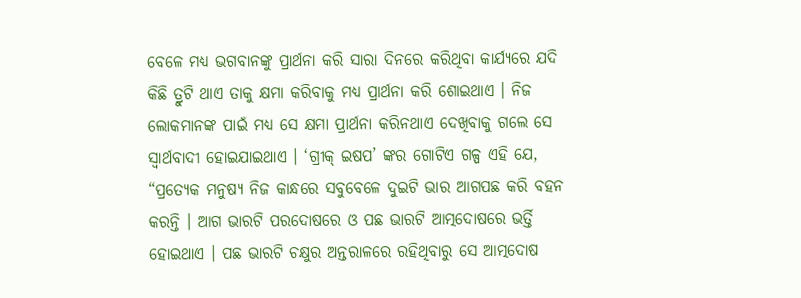ବେଳେ ମଧ୍ୟ ଭଗବାନଙ୍କୁ ପ୍ରାର୍ଥନା କରି ସାରା ଦିନରେ କରିଥିବା କାର୍ଯ୍ୟରେ ଯଦି କିଛି ତ୍ରୁଟି ଥାଏ ତାକୁ କ୍ଷମା କରିବାକୁ ମଧ୍ୟ ପ୍ରାର୍ଥନା କରି ଶୋଇଥାଏ । ନିଜ ଲୋକମାନଙ୍କ ପାଇଁ ମଧ୍ୟ ସେ କ୍ଷମା ପ୍ରାର୍ଥନା କରିନଥାଏ ଦେଖିବାକୁ ଗଲେ ସେ ସ୍ୱାର୍ଥବାଦୀ ହୋଇଯାଇଥାଏ । ‘ଗ୍ରୀକ୍ ଇଷପ’ ଙ୍କର ଗୋଟିଏ ଗଳ୍ପ ଏହି ଯେ, “ପ୍ରତ୍ୟେକ ମନୁଷ୍ୟ ନିଜ କାନ୍ଧରେ ସବୁବେଳେ ଦୁଇଟି ଭାର ଆଗପଛ କରି ବହନ କରନ୍ତି । ଆଗ ଭାରଟି ପରଦୋଷରେ ଓ ପଛ ଭାରଟି ଆତ୍ମଦୋଷରେ ଭର୍ତ୍ତି ହୋଇଥାଏ । ପଛ ଭାରଟି ଚକ୍ଷୁର ଅନ୍ତରାଳରେ ରହିଥିବାରୁ ସେ ଆତ୍ମଦୋଷ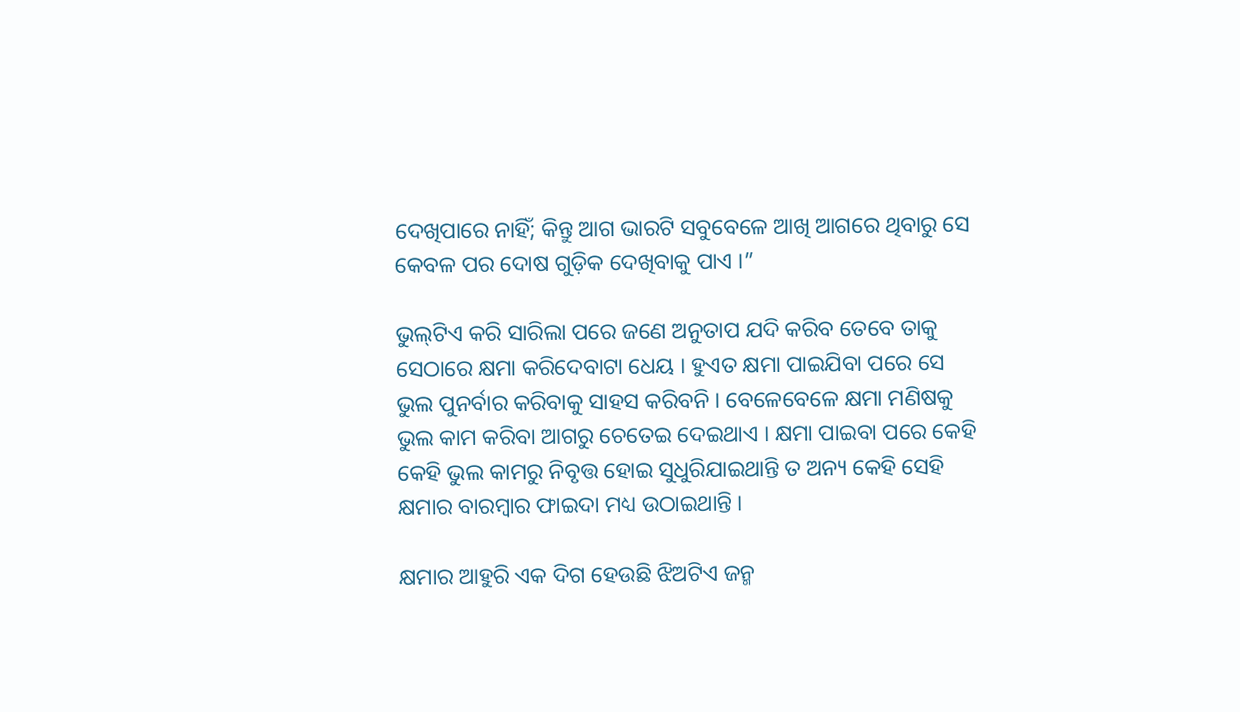ଦେଖିପାରେ ନାହିଁ; କିନ୍ତୁ ଆଗ ଭାରଟି ସବୁବେଳେ ଆଖି ଆଗରେ ଥିବାରୁ ସେ କେବଳ ପର ଦୋଷ ଗୁଡ଼ିକ ଦେଖିବାକୁ ପାଏ ।”

ଭୁଲ୍‌ଟିଏ କରି ସାରିଲା ପରେ ଜଣେ ଅନୁତାପ ଯଦି କରିବ ତେବେ ତାକୁ ସେଠାରେ କ୍ଷମା କରିଦେବାଟା ଧେୟ । ହୁଏତ କ୍ଷମା ପାଇଯିବା ପରେ ସେ ଭୁଲ ପୁନର୍ବାର କରିବାକୁ ସାହସ କରିବନି । ବେଳେବେଳେ କ୍ଷମା ମଣିଷକୁ ଭୁଲ କାମ କରିବା ଆଗରୁ ଚେତେଇ ଦେଇଥାଏ । କ୍ଷମା ପାଇବା ପରେ କେହି କେହି ଭୁଲ କାମରୁ ନିବୃତ୍ତ ହୋଇ ସୁଧୁରିଯାଇଥାନ୍ତି ତ ଅନ୍ୟ କେହି ସେହି କ୍ଷମାର ବାରମ୍ବାର ଫାଇଦା ମଧ୍ୟ ଉଠାଇଥାନ୍ତି ।

କ୍ଷମାର ଆହୁରି ଏକ ଦିଗ ହେଉଛି ଝିଅଟିଏ ଜନ୍ମ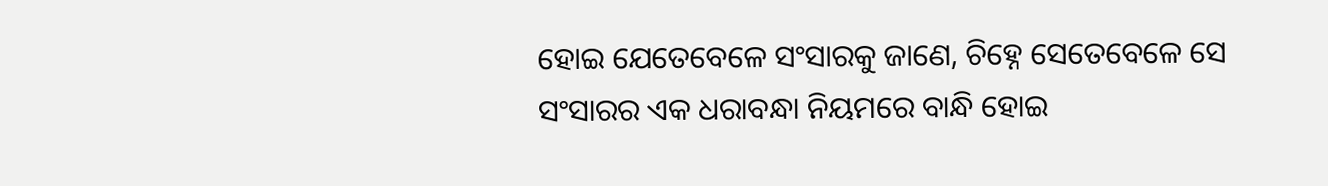ହୋଇ ଯେତେବେଳେ ସଂସାରକୁ ଜାଣେ, ଚିହ୍ନେ ସେତେବେଳେ ସେ ସଂସାରର ଏକ ଧରାବନ୍ଧା ନିୟମରେ ବାନ୍ଧି ହୋଇ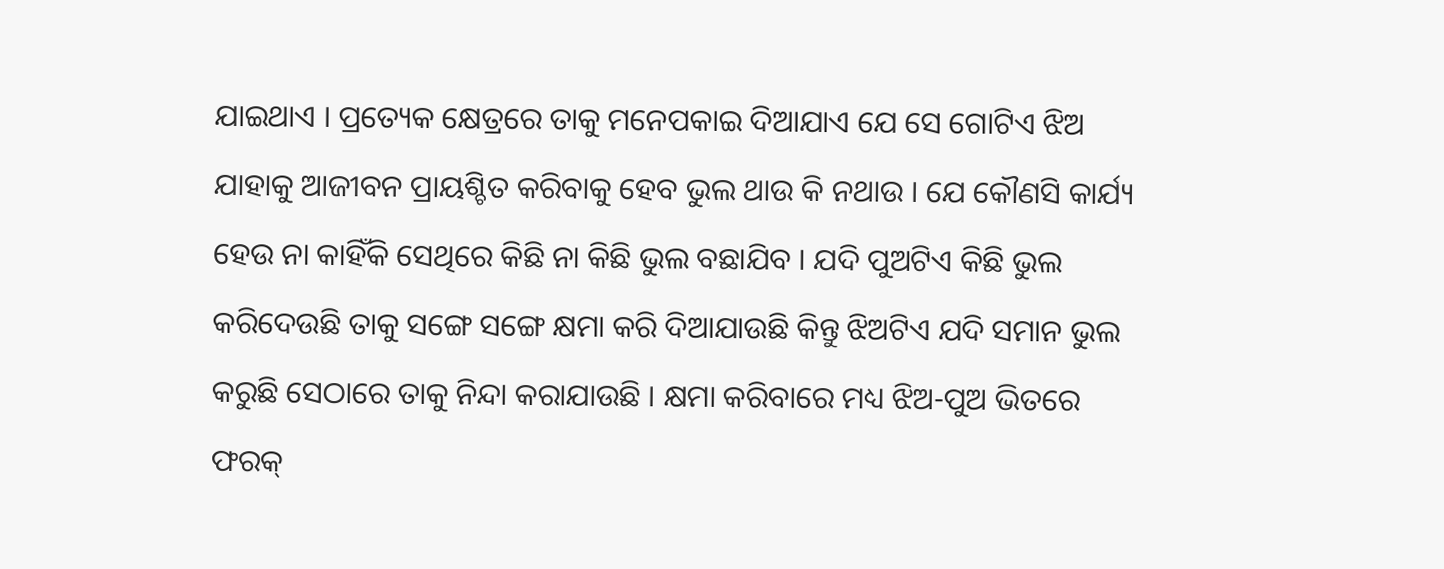ଯାଇଥାଏ । ପ୍ରତ୍ୟେକ କ୍ଷେତ୍ରରେ ତାକୁ ମନେପକାଇ ଦିଆଯାଏ ଯେ ସେ ଗୋଟିଏ ଝିଅ ଯାହାକୁ ଆଜୀବନ ପ୍ରାୟଶ୍ଚିତ କରିବାକୁ ହେବ ଭୁଲ ଥାଉ କି ନଥାଉ । ଯେ କୌଣସି କାର୍ଯ୍ୟ ହେଉ ନା କାହିଁକି ସେଥିରେ କିଛି ନା କିଛି ଭୁଲ ବଛାଯିବ । ଯଦି ପୁଅଟିଏ କିଛି ଭୁଲ କରିଦେଉଛି ତାକୁ ସଙ୍ଗେ ସଙ୍ଗେ କ୍ଷମା କରି ଦିଆଯାଉଛି କିନ୍ତୁ ଝିଅଟିଏ ଯଦି ସମାନ ଭୁଲ କରୁଛି ସେଠାରେ ତାକୁ ନିନ୍ଦା କରାଯାଉଛି । କ୍ଷମା କରିବାରେ ମଧ୍ୟ ଝିଅ-ପୁଅ ଭିତରେ ଫରକ୍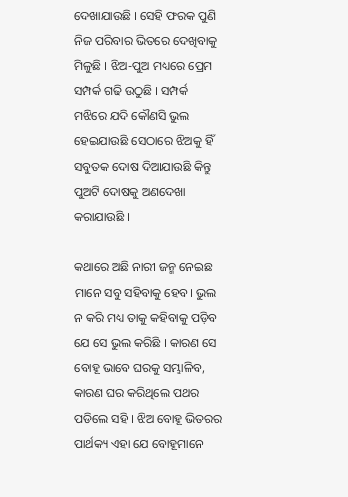ଦେଖାଯାଉଛି । ସେହି ଫରକ ପୁଣି ନିଜ ପରିବାର ଭିତରେ ଦେଖିବାକୁ ମିଳୁଛି । ଝିଅ-ପୁଅ ମଧ୍ୟରେ ପ୍ରେମ ସମ୍ପର୍କ ଗଢି ଉଠୁଛି । ସମ୍ପର୍କ ମଝିରେ ଯଦି କୌଣସି ଭୁଲ ହେଇଯାଉଛି ସେଠାରେ ଝିଅକୁ ହିଁ ସବୁତକ ଦୋଷ ଦିଆଯାଉଛି କିନ୍ତୁ ପୁଅଟି ଦୋଷକୁ ଅଣଦେଖା କରାଯାଉଛି ।

କଥାରେ ଅଛି ନାରୀ ଜନ୍ମ ନେଇଛ ମାନେ ସବୁ ସହିବାକୁ ହେବ। ଭୁଲ ନ କରି ମଧ୍ୟ ତାକୁ କହିବାକୁ ପଡ଼ିବ ଯେ ସେ ଭୁଲ କରିଛି । କାରଣ ସେ ବୋହୂ ଭାବେ ଘରକୁ ସମ୍ଭାଳିବ, କାରଣ ଘର କରିଥିଲେ ପଥର ପଡିଲେ ସହି । ଝିଅ ବୋହୂ ଭିତରର ପାର୍ଥକ୍ୟ ଏହା ଯେ ବୋହୂମାନେ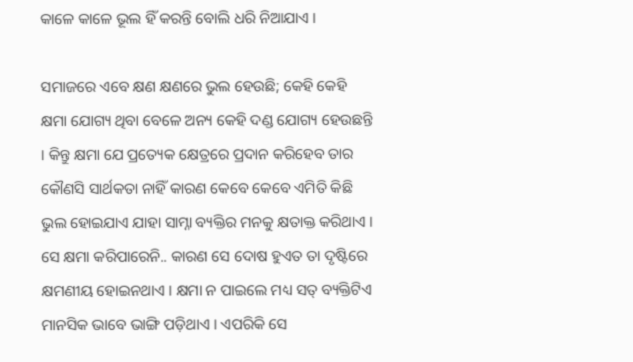କାଳେ କାଳେ ଭୂଲ ହିଁ କରନ୍ତି ବୋଲି ଧରି ନିଆଯାଏ ।

ସମାଜରେ ଏବେ କ୍ଷଣ କ୍ଷଣରେ ଭୁଲ ହେଉଛି; କେହି କେହି କ୍ଷମା ଯୋଗ୍ୟ ଥିବା ବେଳେ ଅନ୍ୟ କେହି ଦଣ୍ଡ ଯୋଗ୍ୟ ହେଉଛନ୍ତି । କିନ୍ତୁ କ୍ଷମା ଯେ ପ୍ରତ୍ୟେକ କ୍ଷେତ୍ରରେ ପ୍ରଦାନ କରିହେବ ତାର କୌଣସି ସାର୍ଥକତା ନାହିଁ କାରଣ କେବେ କେବେ ଏମିତି କିଛି ଭୁଲ ହୋଇଯାଏ ଯାହା ସାମ୍ନା ବ୍ୟକ୍ତିର ମନକୁ କ୍ଷତାକ୍ତ କରିଥାଏ । ସେ କ୍ଷମା କରିପାରେନି.. କାରଣ ସେ ଦୋଷ ହୁଏତ ତା ଦୃଷ୍ଟିରେ କ୍ଷମଣୀୟ ହୋଇନଥାଏ । କ୍ଷମା ନ ପାଇଲେ ମଧ୍ୟ ସତ୍ ବ୍ୟକ୍ତିଟିଏ ମାନସିକ ଭାବେ ଭାଙ୍ଗି ପଡ଼ିଥାଏ । ଏପରିକି ସେ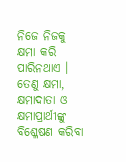ନିଜେ ନିଜକୁ କ୍ଷମା କରି ପାରିନଥାଏ । ତେଣୁ କ୍ଷମା, କ୍ଷମାଦାତା ଓ କ୍ଷମାପ୍ରାର୍ଥୀଙ୍କୁ ବିଶ୍ଳେଷଣ କରିବା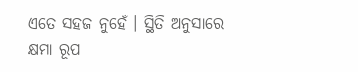ଏତେ ସହଜ ନୁହେଁ । ସ୍ଥିତି ଅନୁସାରେ କ୍ଷମା ରୂପ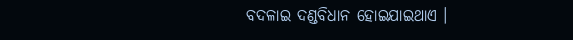ବଦଳାଇ ଦଣ୍ଡବିଧାନ ହୋଇଯାଇଥାଏ ।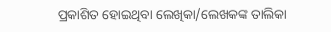ପ୍ରକାଶିତ ହୋଇଥିବା ଲେଖିକା/ଲେଖକଙ୍କ ତାଲିକା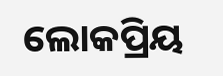ଲୋକପ୍ରିୟ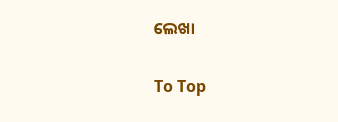ଲେଖା

To Top